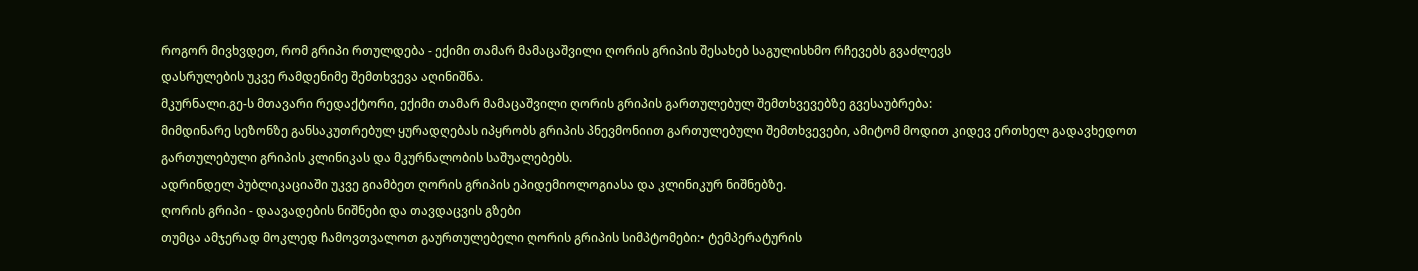როგორ მივხვდეთ, რომ გრიპი რთულდება - ექიმი თამარ მამაცაშვილი ღორის გრიპის შესახებ საგულისხმო რჩევებს გვაძლევს
დასრულების უკვე რამდენიმე შემთხვევა აღინიშნა.
მკურნალი.გე-ს მთავარი რედაქტორი, ექიმი თამარ მამაცაშვილი ღორის გრიპის გართულებულ შემთხვევებზე გვესაუბრება:
მიმდინარე სეზონზე განსაკუთრებულ ყურადღებას იპყრობს გრიპის პნევმონიით გართულებული შემთხვევები, ამიტომ მოდით კიდევ ერთხელ გადავხედოთ გართულებული გრიპის კლინიკას და მკურნალობის საშუალებებს.
ადრინდელ პუბლიკაციაში უკვე გიამბეთ ღორის გრიპის ეპიდემიოლოგიასა და კლინიკურ ნიშნებზე.
ღორის გრიპი - დაავადების ნიშნები და თავდაცვის გზები
თუმცა ამჯერად მოკლედ ჩამოვთვალოთ გაურთულებელი ღორის გრიპის სიმპტომები:• ტემპერატურის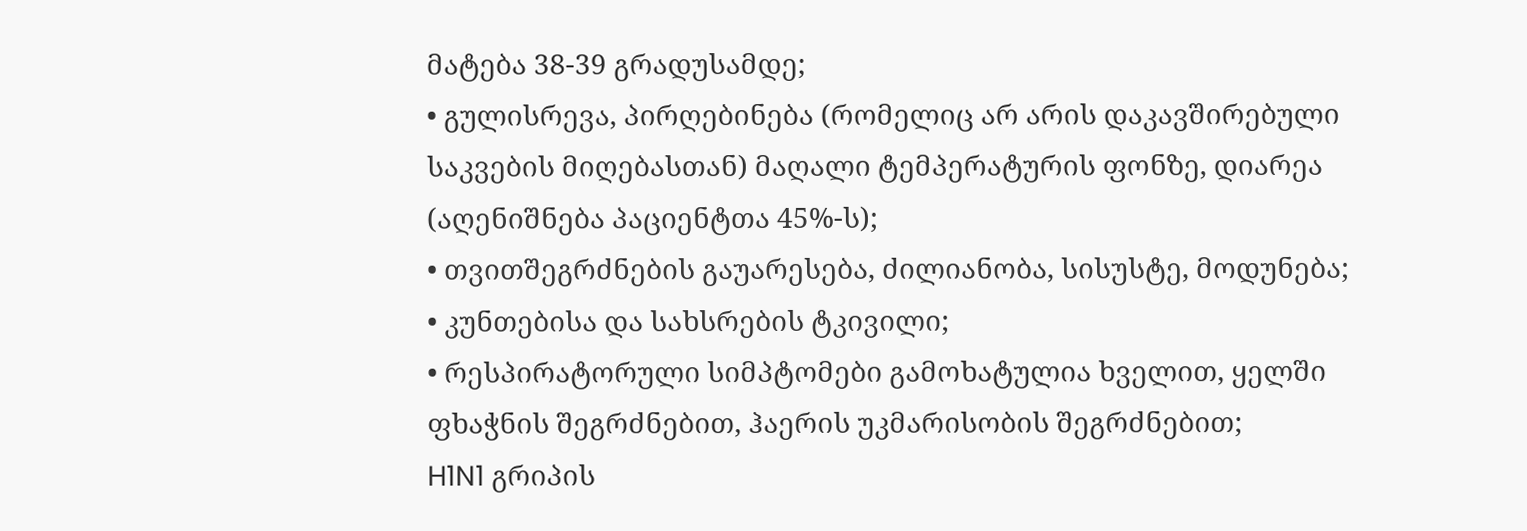მატება 38-39 გრადუსამდე;
• გულისრევა, პირღებინება (რომელიც არ არის დაკავშირებული საკვების მიღებასთან) მაღალი ტემპერატურის ფონზე, დიარეა (აღენიშნება პაციენტთა 45%-ს);
• თვითშეგრძნების გაუარესება, ძილიანობა, სისუსტე, მოდუნება;
• კუნთებისა და სახსრების ტკივილი;
• რესპირატორული სიმპტომები გამოხატულია ხველით, ყელში ფხაჭნის შეგრძნებით, ჰაერის უკმარისობის შეგრძნებით;
H1N1 გრიპის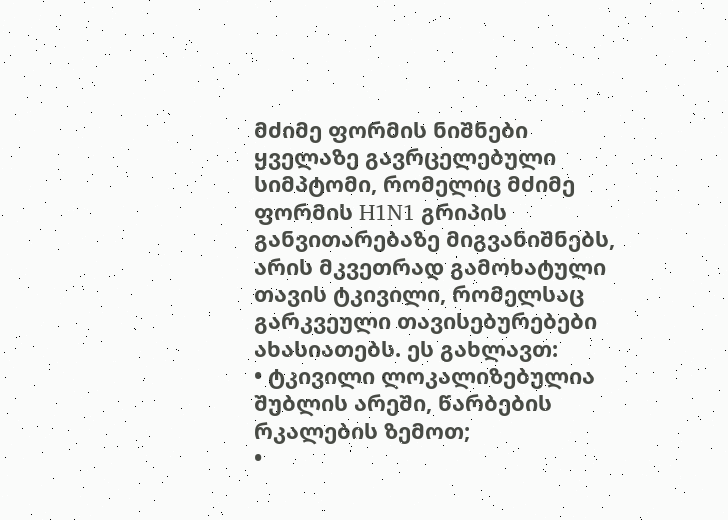მძიმე ფორმის ნიშნები
ყველაზე გავრცელებული სიმპტომი, რომელიც მძიმე ფორმის H1N1 გრიპის განვითარებაზე მიგვანიშნებს, არის მკვეთრად გამოხატული თავის ტკივილი, რომელსაც გარკვეული თავისებურებები ახასიათებს. ეს გახლავთ:
• ტკივილი ლოკალიზებულია შუბლის არეში, წარბების რკალების ზემოთ;
•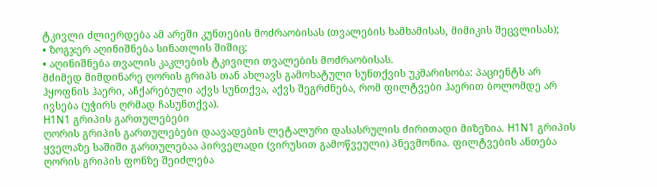ტკივლი ძლიერდება ამ არეში კუნთების მოძრაობისას (თვალების ხამხამისას, მიმიკის შეცვლისას);
• ზოგჯერ აღინიშნება სინათლის შიშიც;
• აღინიშნება თვალის კაკლების ტკივილი თვალების მოძრაობისას.
მძიმედ მიმდინარე ღორის გრიპს თან ახლავს გამოხატული სუნთქვის უკმარისობა: პაციენტს არ ჰყოფნის ჰაერი, აჩქარებული აქვს სუნთქვა, აქვს შეგრძნება, რომ ფილტვები ჰაერით ბოლომდე არ ივსება (უჭირს ღრმად ჩასუნთქვა).
H1N1 გრიპის გართულებები
ღორის გრიპის გართულებები დაავადების ლეტალური დასასრულის ძირითადი მიზეზია. H1N1 გრიპის ყველაზე საშიში გართულებაა პირველადი (ვირუსით გამოწვეული) პნევმონია. ფილტვების ანთება ღორის გრიპის ფონზე შეიძლება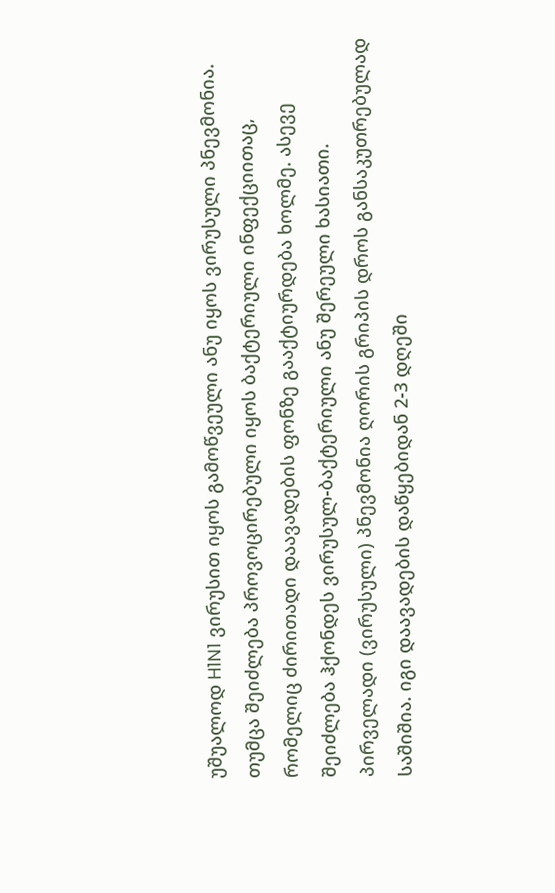უშუალოდ H1N1 ვირუსით იყოს გამოწვეული ანუ იყოს ვირუსული პნევმონია. თუმცა შეიძლება პროვოცირებული იყოს ბაქტერიული ინფექციითაც, რომელიც ძირითადი დაავადების ფონზე გააქტიურდება ხოლმე. ასევე შეიძლება ჰქონდეს ვირუსულ-ბაქტერიული ანუ შერეული ხასიათი.
პირველადი (ვირუსული) პნევმონია ღორის გრიპის დროს განსაკუთრებულად საშიშია. იგი დაავადების დაწყებიდან 2-3 დღეში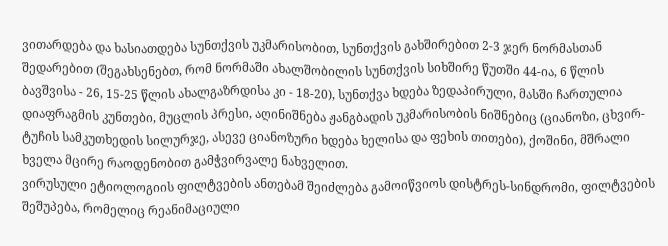ვითარდება და ხასიათდება სუნთქვის უკმარისობით, სუნთქვის გახშირებით 2-3 ჯერ ნორმასთან შედარებით (შეგახსენებთ, რომ ნორმაში ახალშობილის სუნთქვის სიხშირე წუთში 44-ია, 6 წლის ბავშვისა - 26, 15-25 წლის ახალგაზრდისა კი - 18-20), სუნთქვა ხდება ზედაპირული, მასში ჩართულია დიაფრაგმის კუნთები, მუცლის პრესი, აღინიშნება ჟანგბადის უკმარისობის ნიშნებიც (ციანოზი, ცხვირ-ტუჩის სამკუთხედის სილურჯე, ასევე ციანოზური ხდება ხელისა და ფეხის თითები), ქოშინი, მშრალი ხველა მცირე რაოდენობით გამჭვირვალე ნახველით.
ვირუსული ეტიოლოგიის ფილტვების ანთებამ შეიძლება გამოიწვიოს დისტრეს-სინდრომი, ფილტვების შეშუპება, რომელიც რეანიმაციული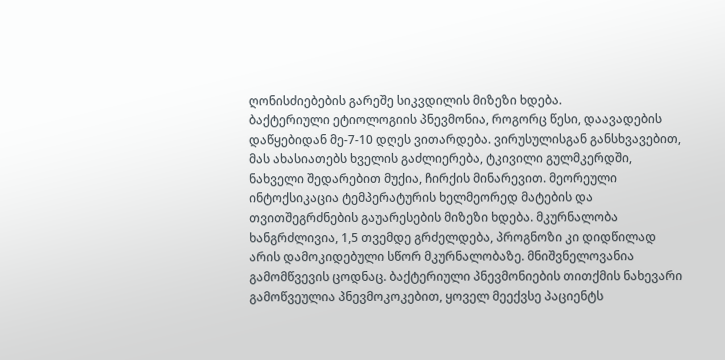ღონისძიებების გარეშე სიკვდილის მიზეზი ხდება.
ბაქტერიული ეტიოლოგიის პნევმონია, როგორც წესი, დაავადების დაწყებიდან მე-7-10 დღეს ვითარდება. ვირუსულისგან განსხვავებით, მას ახასიათებს ხველის გაძლიერება, ტკივილი გულმკერდში, ნახველი შედარებით მუქია, ჩირქის მინარევით. მეორეული ინტოქსიკაცია ტემპერატურის ხელმეორედ მატების და თვითშეგრძნების გაუარესების მიზეზი ხდება. მკურნალობა ხანგრძლივია, 1,5 თვემდე გრძელდება, პროგნოზი კი დიდწილად არის დამოკიდებული სწორ მკურნალობაზე. მნიშვნელოვანია გამომწვევის ცოდნაც. ბაქტერიული პნევმონიების თითქმის ნახევარი გამოწვეულია პნევმოკოკებით, ყოველ მეექვსე პაციენტს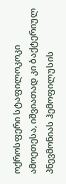ოქროსფერი სტაფილოკოკი ამოეთესა, იშვიათად კი ბაქტერიულ პნევმონიას ჰემოფილუსის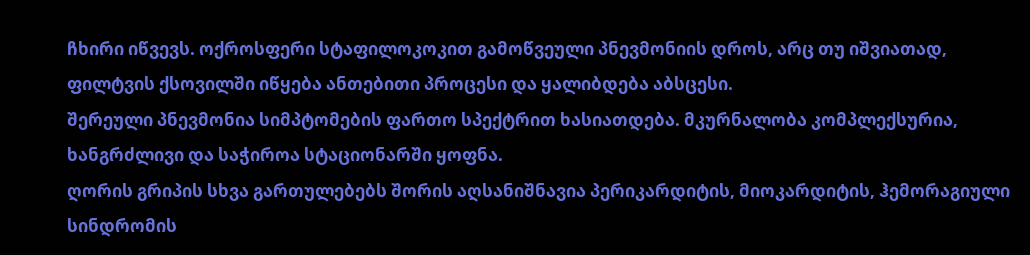ჩხირი იწვევს. ოქროსფერი სტაფილოკოკით გამოწვეული პნევმონიის დროს, არც თუ იშვიათად, ფილტვის ქსოვილში იწყება ანთებითი პროცესი და ყალიბდება აბსცესი.
შერეული პნევმონია სიმპტომების ფართო სპექტრით ხასიათდება. მკურნალობა კომპლექსურია, ხანგრძლივი და საჭიროა სტაციონარში ყოფნა.
ღორის გრიპის სხვა გართულებებს შორის აღსანიშნავია პერიკარდიტის, მიოკარდიტის, ჰემორაგიული სინდრომის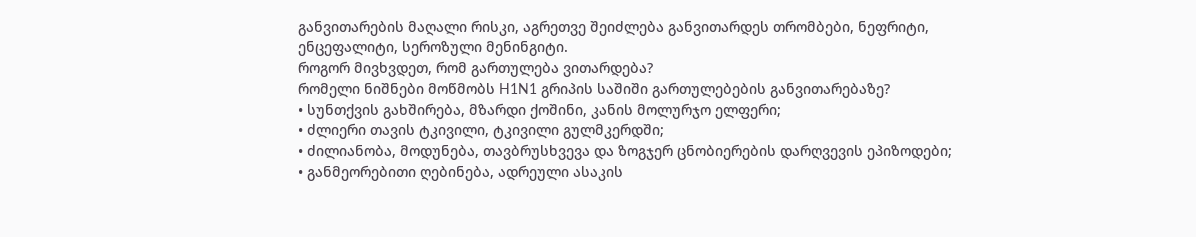განვითარების მაღალი რისკი, აგრეთვე შეიძლება განვითარდეს თრომბები, ნეფრიტი, ენცეფალიტი, სეროზული მენინგიტი.
როგორ მივხვდეთ, რომ გართულება ვითარდება?
რომელი ნიშნები მოწმობს H1N1 გრიპის საშიში გართულებების განვითარებაზე?
• სუნთქვის გახშირება, მზარდი ქოშინი, კანის მოლურჯო ელფერი;
• ძლიერი თავის ტკივილი, ტკივილი გულმკერდში;
• ძილიანობა, მოდუნება, თავბრუსხვევა და ზოგჯერ ცნობიერების დარღვევის ეპიზოდები;
• განმეორებითი ღებინება, ადრეული ასაკის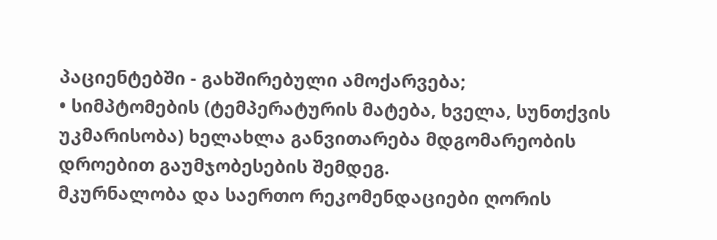პაციენტებში - გახშირებული ამოქარვება;
• სიმპტომების (ტემპერატურის მატება, ხველა, სუნთქვის უკმარისობა) ხელახლა განვითარება მდგომარეობის დროებით გაუმჯობესების შემდეგ.
მკურნალობა და საერთო რეკომენდაციები ღორის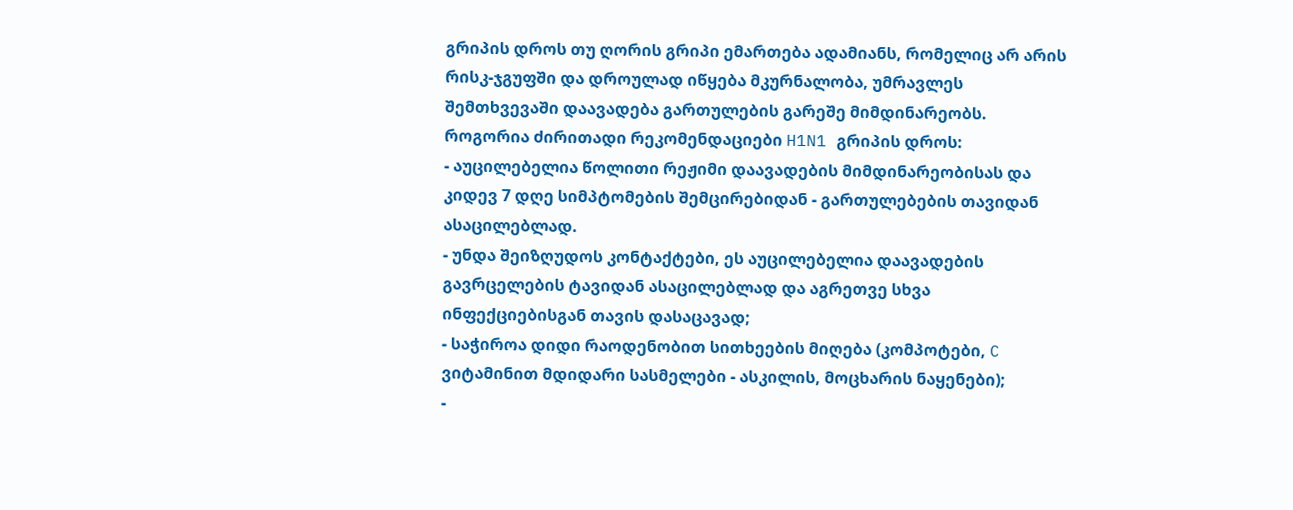გრიპის დროს თუ ღორის გრიპი ემართება ადამიანს, რომელიც არ არის რისკ-ჯგუფში და დროულად იწყება მკურნალობა, უმრავლეს შემთხვევაში დაავადება გართულების გარეშე მიმდინარეობს.
როგორია ძირითადი რეკომენდაციები H1N1 გრიპის დროს:
- აუცილებელია წოლითი რეჟიმი დაავადების მიმდინარეობისას და კიდევ 7 დღე სიმპტომების შემცირებიდან - გართულებების თავიდან ასაცილებლად.
- უნდა შეიზღუდოს კონტაქტები, ეს აუცილებელია დაავადების გავრცელების ტავიდან ასაცილებლად და აგრეთვე სხვა ინფექციებისგან თავის დასაცავად;
- საჭიროა დიდი რაოდენობით სითხეების მიღება (კომპოტები, C ვიტამინით მდიდარი სასმელები - ასკილის, მოცხარის ნაყენები);
-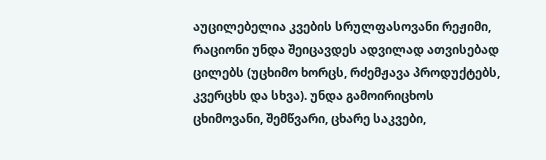აუცილებელია კვების სრულფასოვანი რეჟიმი, რაციონი უნდა შეიცავდეს ადვილად ათვისებად ცილებს (უცხიმო ხორცს, რძემჟავა პროდუქტებს, კვერცხს და სხვა). უნდა გამოირიცხოს ცხიმოვანი, შემწვარი, ცხარე საკვები,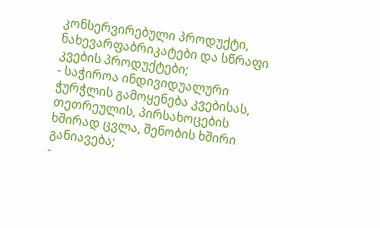კონსერვირებული პროდუქტი, ნახევარფაბრიკატები და სწრაფი კვების პროდუქტები;
- საჭიროა ინდივიდუალური ჭურჭლის გამოყენება კვებისას, თეთრეულის, პირსახოცების ხშირად ცვლა, შენობის ხშირი განიავება;
-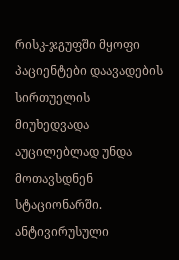რისკ-ჯგუფში მყოფი პაციენტები დაავადების სირთუელის მიუხედვადა აუცილებლად უნდა მოთავსდნენ სტაციონარში.
ანტივირუსული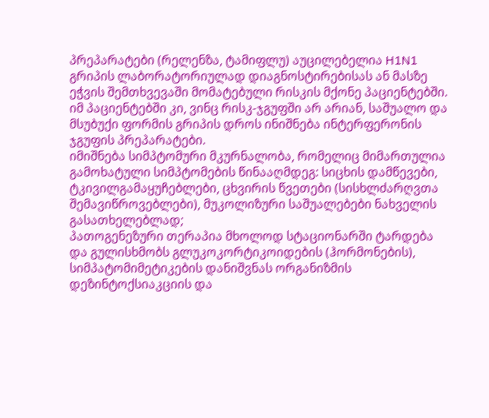პრეპარატები (რელენზა, ტამიფლუ) აუცილებელია H1N1 გრიპის ლაბორატორიულად დიაგნოსტირებისას ან მასზე ეჭვის შემთხვევაში მომატებული რისკის მქონე პაციენტებში. იმ პაციენტებში კი, ვინც რისკ-ჯგუფში არ არიან, საშუალო და მსუბუქი ფორმის გრიპის დროს ინიშნება ინტერფერონის ჯგუფის პრეპარატები.
იმიშნება სიმპტომური მკურნალობა, რომელიც მიმართულია გამოხატული სიმპტომების წინააღმდეგ: სიცხის დამწევები, ტკივილგამაყუჩებლები, ცხვირის წვეთები (სისხლძარღვთა შემავიწროვებლები), მუკოლიზური საშუალებები ნახველის გასათხელებლად;
პათოგენეზური თერაპია მხოლოდ სტაციონარში ტარდება და გულისხმობს გლუკოკორტიკოიდების (ჰორმონების), სიმპატომიმეტიკების დანიშვნას ორგანიზმის დეზინტოქსიაკციის და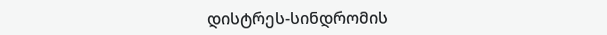დისტრეს-სინდრომის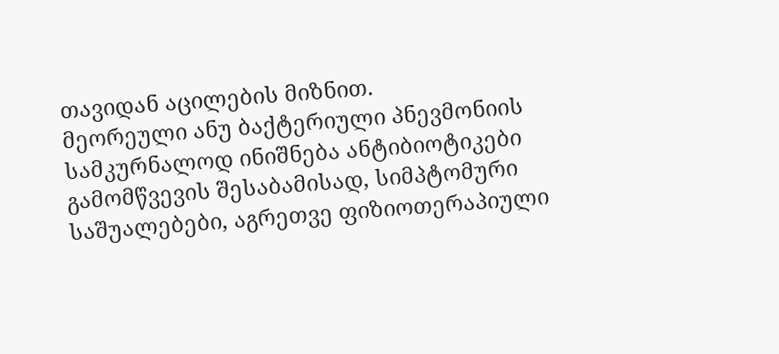თავიდან აცილების მიზნით.
მეორეული ანუ ბაქტერიული პნევმონიის სამკურნალოდ ინიშნება ანტიბიოტიკები გამომწვევის შესაბამისად, სიმპტომური საშუალებები, აგრეთვე ფიზიოთერაპიული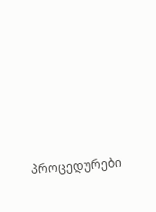პროცედურები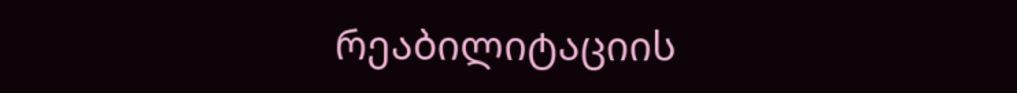რეაბილიტაციის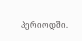პერიოდში.